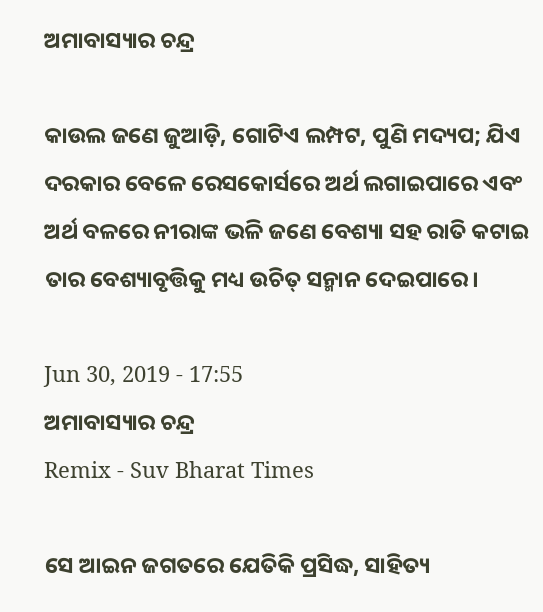ଅମାବାସ୍ୟାର ଚନ୍ଦ୍ର

କାଉଲ ଜଣେ ଜୁଆଡ଼ି, ଗୋଟିଏ ଲମ୍ପଟ, ପୁଣି ମଦ୍ୟପ; ଯିଏ ଦରକାର ବେଳେ ରେସକୋର୍ସରେ ଅର୍ଥ ଲଗାଇପାରେ ଏବଂ ଅର୍ଥ ବଳରେ ନୀରାଙ୍କ ଭଳି ଜଣେ ବେଶ୍ୟା ସହ ରାତି କଟାଇ ତାର ବେଶ୍ୟାବୃତ୍ତିକୁ ମଧ୍ୟ ଉଚିତ୍ ସନ୍ମାନ ଦେଇପାରେ।

Jun 30, 2019 - 17:55
ଅମାବାସ୍ୟାର ଚନ୍ଦ୍ର
Remix - Suv Bharat Times

ସେ ଆଇନ ଜଗତରେ ଯେତିକି ପ୍ରସିଦ୍ଧ, ସାହିତ୍ୟ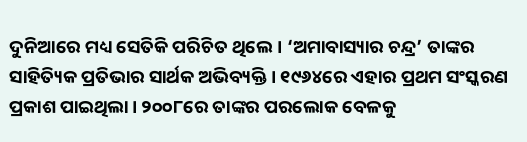ଦୁନିଆରେ ମଧ୍ୟ ସେତିକି ପରିଚିତ ଥିଲେ। ‘ଅମାବାସ୍ୟାର ଚନ୍ଦ୍ର’ ତାଙ୍କର ସାହିତ୍ୟିକ ପ୍ରତିଭାର ସାର୍ଥକ ଅଭିବ୍ୟକ୍ତି। ୧୯୬୪ରେ ଏହାର ପ୍ରଥମ ସଂସ୍କରଣ ପ୍ରକାଶ ପାଇଥିଲା। ୨୦୦୮ରେ ତାଙ୍କର ପରଲୋକ ବେଳକୁ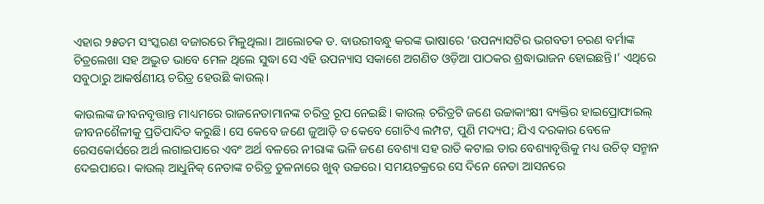ଏହାର ୨୫ତମ ସଂସ୍କରଣ ବଜାରରେ ମିଳୁଥିଲା। ଆଲୋଚକ ଡ. ବାଉରୀବନ୍ଧୁ କରଙ୍କ ଭାଷାରେ ‘ଉପନ୍ୟାସଟିର ଭଗବତୀ ଚରଣ ବର୍ମାଙ୍କ ଚିତ୍ରଲେଖା ସହ ଅଦ୍ଭୁତ ଭାବେ ମେଳ ଥିଲେ ସୁଦ୍ଧା ସେ ଏହି ଉପନ୍ୟାସ ସକାଶେ ଅଗଣିତ ଓଡ଼ିଆ ପାଠକର ଶ୍ରଦ୍ଧାଭାଜନ ହୋଇଛନ୍ତି।’ ଏଥିରେ ସବୁଠାରୁ ଆକର୍ଷଣୀୟ ଚରିତ୍ର ହେଉଛି କାଉଲ୍।

କାଉଲଙ୍କ ଜୀବନବୃତ୍ତାନ୍ତ ମାଧ୍ୟମରେ ରାଜନେତାମାନଙ୍କ ଚରିତ୍ର ରୂପ ନେଇଛି। କାଉଲ୍ ଚରିତ୍ରଟି ଜଣେ ଉଚ୍ଚାକାଂକ୍ଷୀ ବ୍ୟକ୍ତିର ହାଇପ୍ରୋଫାଇଲ୍ ଜୀବନଶୈଳୀକୁ ପ୍ରତିପାଦିତ କରୁଛି। ସେ କେବେ ଜଣେ ଜୁଆଡ଼ି ତ କେବେ ଗୋଟିଏ ଲମ୍ପଟ, ପୁଣି ମଦ୍ୟପ; ଯିଏ ଦରକାର ବେଳେ ରେସକୋର୍ସରେ ଅର୍ଥ ଲଗାଇପାରେ ଏବଂ ଅର୍ଥ ବଳରେ ନୀରାଙ୍କ ଭଳି ଜଣେ ବେଶ୍ୟା ସହ ରାତି କଟାଇ ତାର ବେଶ୍ୟାବୃତ୍ତିକୁ ମଧ୍ୟ ଉଚିତ୍ ସନ୍ମାନ ଦେଇପାରେ। କାଉଲ୍ ଆଧୁନିକ୍ ନେତାଙ୍କ ଚରିତ୍ର ତୁଳନାରେ ଖୁବ୍ ଉଚ୍ଚରେ। ସମୟଚକ୍ରରେ ସେ ଦିନେ ନେତା ଆସନରେ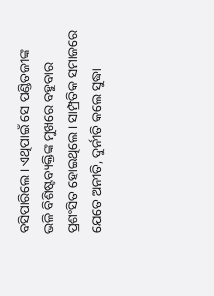ବସିପାରିଲେ। ଏଥିପାଇଁ ସେ ପଣ୍ଡିତଜୀଙ୍କ ଭଳି ବିଶିଷ୍ଟବ୍ୟକ୍ତିଙ୍କ ମୁଖରେ ବହୁବାର ପ୍ରଶଂସିତ ହୋଇଥିଲେ। ସାମ୍ପ୍ରତିକ ସମାଜରେ ଯେତେ ଅନୀତି, ଦୁର୍ନୀତି କଲେ ସୁଦ୍ଧା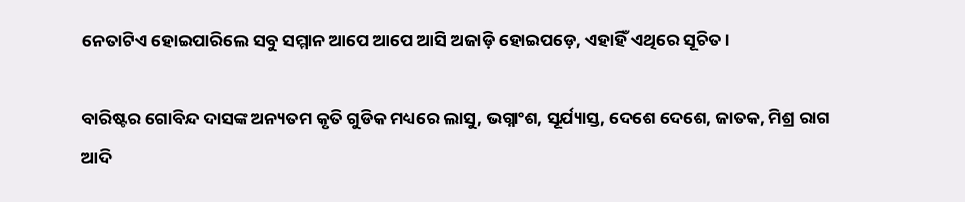ନେତାଟିଏ ହୋଇପାରିଲେ ସବୁ ସମ୍ମାନ ଆପେ ଆପେ ଆସି ଅଜାଡ଼ି ହୋଇପଡ଼େ, ଏହାହିଁ ଏଥିରେ ସୂଚିତ।

ବାରିଷ୍ଟର ଗୋବିନ୍ଦ ଦାସଙ୍କ ଅନ୍ୟତମ କୃତି ଗୁଡିକ ମଧ୍ୟରେ ଲାସୁ, ଭଗ୍ନାଂଶ, ସୂର୍ଯ୍ୟାସ୍ତ, ଦେଶେ ଦେଶେ, ଜାତକ, ମିଶ୍ର ରାଗ ଆଦି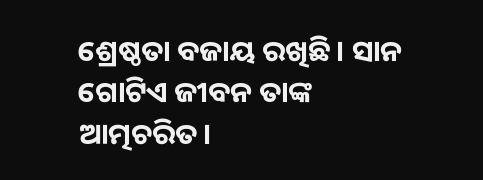ଶ୍ରେଷ୍ଠତା ବଜାୟ ରଖିଛି। ସାନ ଗୋଟିଏ ଜୀବନ ତାଙ୍କ ଆତ୍ମଚରିତ।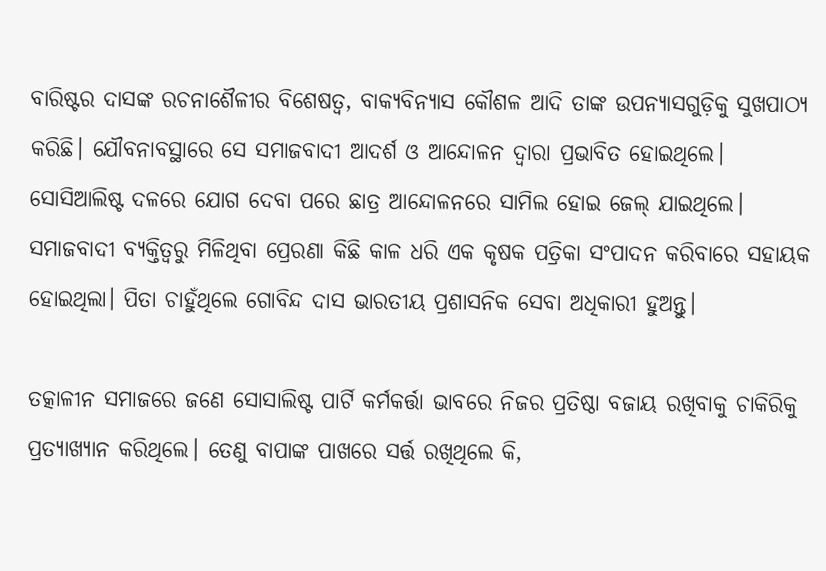ବାରିଷ୍ଟର ଦାସଙ୍କ ରଚନାଶୈଳୀର ବିଶେଷତ୍ୱ, ବାକ୍ୟବିନ୍ୟାସ କୌଶଳ ଆଦି ତାଙ୍କ ଉପନ୍ୟାସଗୁଡ଼ିକୁ ସୁଖପାଠ୍ୟ କରିଛି। ଯୌବନାବସ୍ଥାରେ ସେ ସମାଜବାଦୀ ଆଦର୍ଶ ଓ ଆନ୍ଦୋଳନ ଦ୍ୱାରା ପ୍ରଭାବିତ ହୋଇଥିଲେ। ସୋସିଆଲିଷ୍ଟ ଦଳରେ ଯୋଗ ଦେବା ପରେ ଛାତ୍ର ଆନ୍ଦୋଳନରେ ସାମିଲ ହୋଇ ଜେଲ୍ ଯାଇଥିଲେ। ସମାଜବାଦୀ ବ୍ୟକ୍ତିତ୍ୱରୁ ମିଳିଥିବା ପ୍ରେରଣା କିଛି କାଳ ଧରି ଏକ କୃଷକ ପତ୍ରିକା ସଂପାଦନ କରିବାରେ ସହାୟକ ହୋଇଥିଲା। ପିତା ଚାହୁଁଥିଲେ ଗୋବିନ୍ଦ ଦାସ ଭାରତୀୟ ପ୍ରଶାସନିକ ସେବା ଅଧିକାରୀ ହୁଅନ୍ତୁ।

ତତ୍କାଳୀନ ସମାଜରେ ଜଣେ ସୋସାଲିଷ୍ଟ ପାର୍ଟି କର୍ମକର୍ତ୍ତା ଭାବରେ ନିଜର ପ୍ରତିଷ୍ଠା ବଜାୟ ରଖିବାକୁ ଚାକିରିକୁ ପ୍ରତ୍ୟାଖ୍ୟାନ କରିଥିଲେ। ତେଣୁ ବାପାଙ୍କ ପାଖରେ ସର୍ତ୍ତ ରଖିଥିଲେ କି,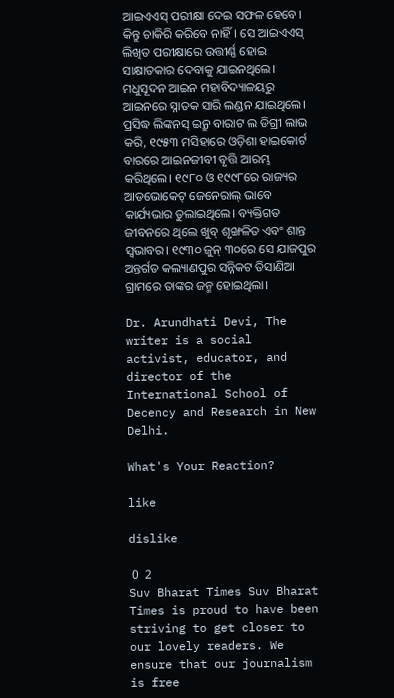ଆଇଏଏସ୍ ପରୀକ୍ଷା ଦେଇ ସଫଳ ହେବେ। କିନ୍ତୁ ଚାକିରି କରିବେ ନାହିଁ। ସେ ଆଇଏଏସ୍ ଲିଖିତ ପରୀକ୍ଷାରେ ଉତ୍ତୀର୍ଣ୍ଣ ହୋଇ ସାକ୍ଷାତକାର ଦେବାକୁ ଯାଇନଥିଲେ। ମଧୁସୂଦନ ଆଇନ ମହାବିଦ୍ୟାଳୟରୁ ଆଇନରେ ସ୍ନାତକ ସାରି ଲଣ୍ଡନ ଯାଇଥିଲେ। ପ୍ରସିଦ୍ଧ ଲିଙ୍କନସ୍ ଇନ୍ରୁ ବାରାଟ ଲ ଡିଗ୍ରୀ ଲାଭ କରି, ୧୯୫୩ ମସିହାରେ ଓଡ଼ିଶା ହାଇକୋର୍ଟ ବାରରେ ଆଇନଜୀବୀ ବୃତ୍ତି ଆରମ୍ଭ କରିଥିଲେ। ୧୯୮୦ ଓ ୧୯୯୮ରେ ରାଜ୍ୟର ଆଡଭୋକେଟ୍ ଜେନେରାଲ୍ ଭାବେ କାର୍ଯ୍ୟଭାର ତୁଲାଇଥିଲେ। ବ୍ୟକ୍ତିଗତ ଜୀବନରେ ଥିଲେ ଖୁବ୍ ଶୃଙ୍ଖଳିତ ଏବଂ ଶାନ୍ତ ସ୍ୱଭାବର। ୧୯୩୦ ଜୁନ୍ ୩୦ରେ ସେ ଯାଜପୁର ଅନ୍ତର୍ଗତ କଲ୍ୟାଣପୁର ସନ୍ନିକଟ ତିସାଣିଆ ଗ୍ରାମରେ ତାଙ୍କର ଜନ୍ମ ହୋଇଥିଲା।

Dr. Arundhati Devi, The writer is a social activist, educator, and director of the International School of Decency and Research in New Delhi.

What's Your Reaction?

like

dislike

 0  2
Suv Bharat Times Suv Bharat Times is proud to have been striving to get closer to our lovely readers. We ensure that our journalism is free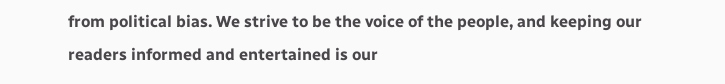from political bias. We strive to be the voice of the people, and keeping our readers informed and entertained is our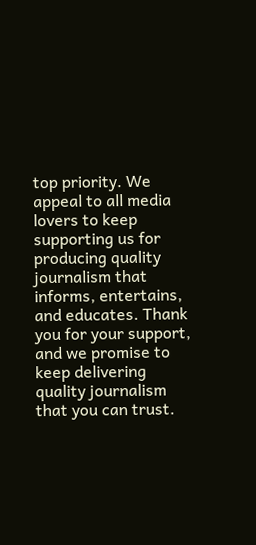top priority. We appeal to all media lovers to keep supporting us for producing quality journalism that informs, entertains, and educates. Thank you for your support, and we promise to keep delivering quality journalism that you can trust.